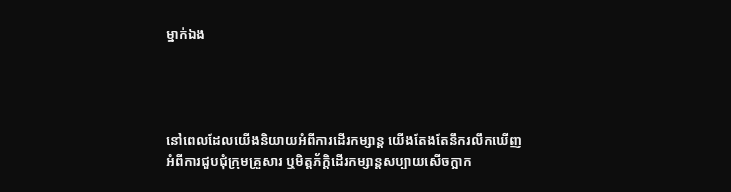ម្នាក់ឯង




នៅពេលដែលយើងនិយាយអំពីការដើរកម្សាន្ត យើងតែងតែនឹករលឹកឃើញអំពីការជួបជុំក្រុមគ្រួសារ ឬមិត្តភ័ក្តិដើរកម្សាន្តសប្បាយសើចក្អាក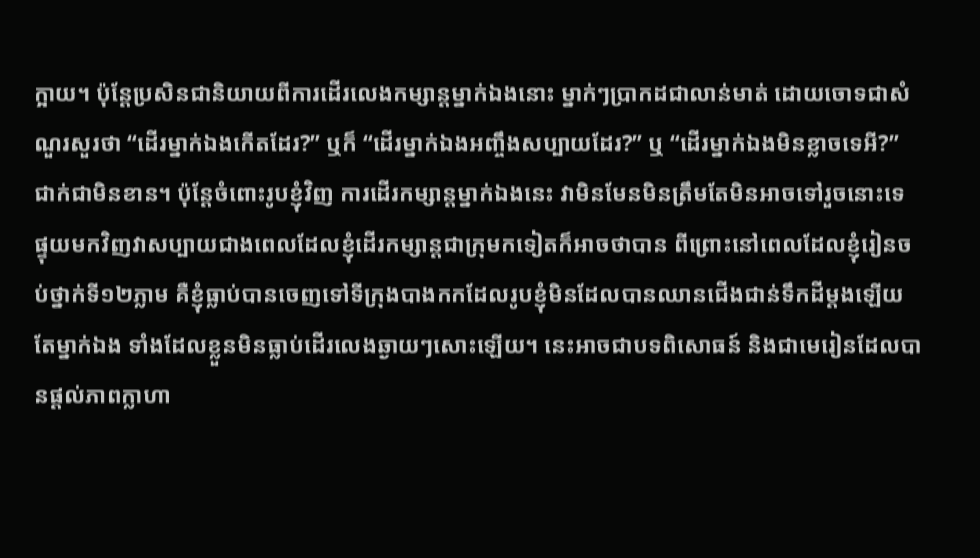ក្អាយ។ ប៉ុន្តែប្រសិនជានិយាយពីការដើរលេងកម្សាន្តម្នាក់ឯងនោះ ម្នាក់ៗប្រាកដជាលាន់មាត់ ដោយចោទជាសំណួរសួរថា “ដើរម្នាក់ឯងកើតដែរ?” ឬក៏ “ដើរម្នាក់ឯងអញ្ចឹងសប្បាយដែរ?” ឬ “ដើរម្នាក់ឯងមិនខ្លាចទេអី?” ជាក់ជាមិនខាន។ ប៉ុន្តែចំពោះរូបខ្ញុំវិញ ការដើរកម្សាន្តម្នាក់ឯងនេះ វាមិនមែនមិនត្រឹមតែមិនអាចទៅរួចនោះទេ ផ្ទុយមកវិញវាសប្បាយជាងពេលដែលខ្ញុំដើរកម្សាន្តជាក្រុមកទៀតក៏អាចថាបាន ពីព្រោះនៅពេលដែលខ្ញុំរៀនចប់ថ្នាក់ទី១២ភ្លាម គឺខ្ញុំធ្លាប់បានចេញទៅទីក្រុងបាងកកដែលរូបខ្ញុំមិនដែលបានឈានជើងជាន់ទឹកដីម្តងឡើយតែម្នាក់ឯង ទាំងដែលខ្លួនមិនធ្លាប់ដើរលេងឆ្ងាយៗសោះឡើយ។ នេះអាចជាបទពិសោធន៍ និងជាមេរៀនដែលបានផ្តល់ភាពក្លាហា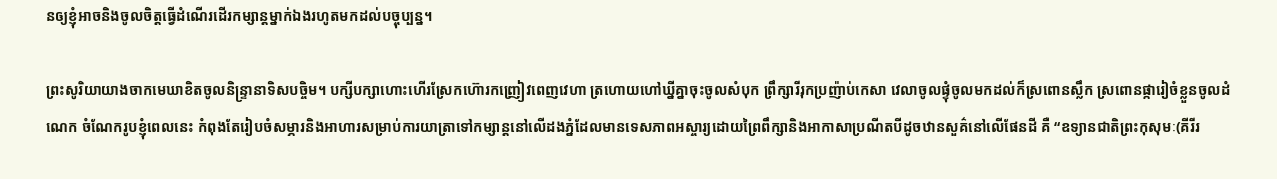នឲ្យខ្ញុំអាចនិងចូលចិត្តធ្វើដំណើរដើរកម្សាន្តម្នាក់ឯងរហូតមកដល់បច្ចុប្បន្ន។

ព្រះសូរិយាយាងចាកមេឃាខិតចូលនិន្រ្ទានាទិសបច្ចិម។ បក្សីបក្សាហោះហើរស្រែកហ៊ោរកញ្រៀវពេញវេហា ត្រហោយហៅឃ្នីគ្នាចុះចូលសំបុក ព្រឹក្សារីរុកប្រញ៉ាប់កេសា វេលាចូលផ្ទុំចូលមកដល់ក៏ស្រពោនស្លឹក ស្រពោនផ្ការៀចំខ្លួនចូលដំណេក ចំណែករូបខ្ញុំពេលនេះ កំពុងតែរៀបចំសម្ភារនិងអាហារសម្រាប់ការយាត្រាទៅកម្សាន្តនៅលើដងភ្នំដែលមានទេសភាពអស្ចារ្យដោយព្រៃពឹក្សានិងអាកាសាប្រណីតបីដូចឋានសួគ៌នៅលើផែនដី គឺ “ឧទ្យានជាតិព្រះកុសុមៈ(គីរីរ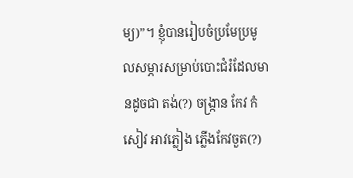ម្យ)”។ ខ្ញុំបានរៀបចំប្រមែប្រមូលសម្ភារសម្រាប់បោះជំរំដែលមានដូចជា តង់(?) ចង្ក្រាន កែវ កំសៀវ អាវភ្លៀង ភ្លើងកែវចួត(?)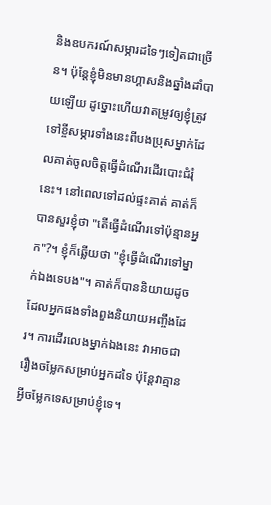និងឧបករណ៍សម្ភារដទៃៗទៀតជាច្រើន។ ប៉ុន្តែខ្ញុំមិនមានហ្គាសនិងឆ្នាំងដាំបាយឡើយ ដូច្នោះហើយវាតម្រូវឲ្យខ្ញុំត្រូវទៅខ្ចីសម្ភារទាំងនេះពីបងប្រុសម្នាក់ដែលគាត់ចូលចិត្តធ្វើដំណើរដើរបោះជំរុំនេះ។ នៅពេលទៅដល់ផ្ទះគាត់ គាត់ក៏បានសួរខ្ញុំថា "តើធ្វើដំណើរទៅប៉ុន្មានអ្នក"?។ ខ្ញុំក៏ឆ្លើយថា "ខ្ញុំធ្វើដំណើរទៅម្នាក់ឯងទេបង"។ គាត់ក៏បាននិយាយដូចដែលអ្នកផងទាំងពួងនិយាយអញ្ចឹងដែរ។ ការដើរលេងម្នាក់ឯងនេះ វាអាចជារឿងចម្លែកសម្រាប់អ្នកដទៃ ប៉ុន្តែវាគ្មានអ្វីចម្លែកទេសម្រាប់ខ្ញុំទេ។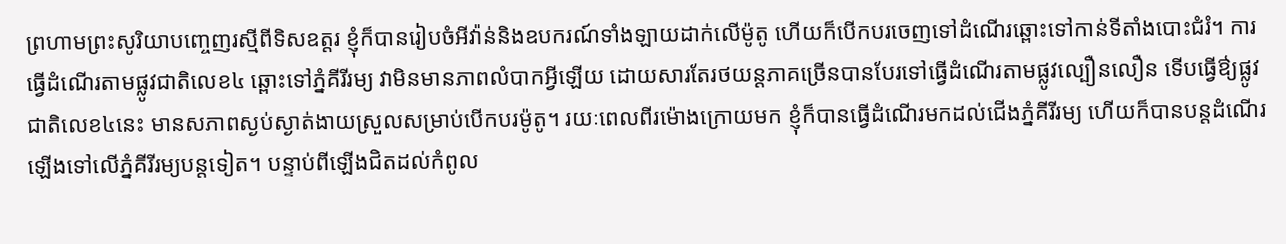ព្រហាមព្រះសូរិយាបញ្ចេញរស្មីពីទិសឧត្តរ ខ្ញុំក៏បានរៀបចំអីវ៉ាន់និងឧបករណ៍ទាំងឡាយដាក់លើម៉ូតូ ហើយក៏បើកបរចេញទៅដំណើរឆ្ពោះទៅកាន់ទីតាំងបោះជំរំ។ ការធ្វើដំណើរតាមផ្លូវជាតិលេខ៤ ឆ្ពោះទៅភ្នំគីរីរម្យ វាមិនមានភាពលំបាកអ្វីឡើយ ដោយសារតែរថយន្តភាគច្រើនបានបែរទៅធ្វើដំណើរតាមផ្លូវល្បឿនលឿន ទើបធ្វើឳ្យផ្លូវជាតិលេខ៤នេះ មានសភាពស្ងប់ស្ងាត់ងាយស្រួលសម្រាប់បើកបរម៉ូតូ។ រយៈពេលពីរម៉ោងក្រោយមក ខ្ញុំក៏បានធ្វើដំណើរមកដល់ជើងភ្នំគីរីរម្យ ហើយក៏បានបន្តដំណើរឡើងទៅលើភ្នំគីរីរម្យបន្តទៀត។ បន្ទាប់ពីឡើងជិតដល់កំពូល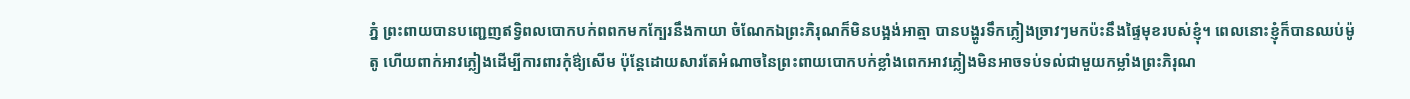ភ្នំ ព្រះពាយបានបញ្ជេញឥទ្វិពលបោកបក់ពពកមកក្បែរនឹងកាយា ចំណែកឯព្រះភិរុណក៏មិនបង្អង់អាត្មា បានបង្ហូរទឹកភ្លៀងច្រាវៗមកប៉ះនឹងផ្ទៃមុខរបស់ខ្ញុំ។ ពេលនោះខ្ញុំក៏បានឈប់ម៉ូតូ ហើយពាក់អាវភ្លៀងដើម្បីការពារកុំឳ្យសើម ប៉ុន្តែដោយសារតែអំណាចនៃព្រះពាយបោកបក់ខ្លាំងពេកអាវភ្លៀងមិនអាចទប់ទល់ជាមួយកម្លាំងព្រះភិរុណ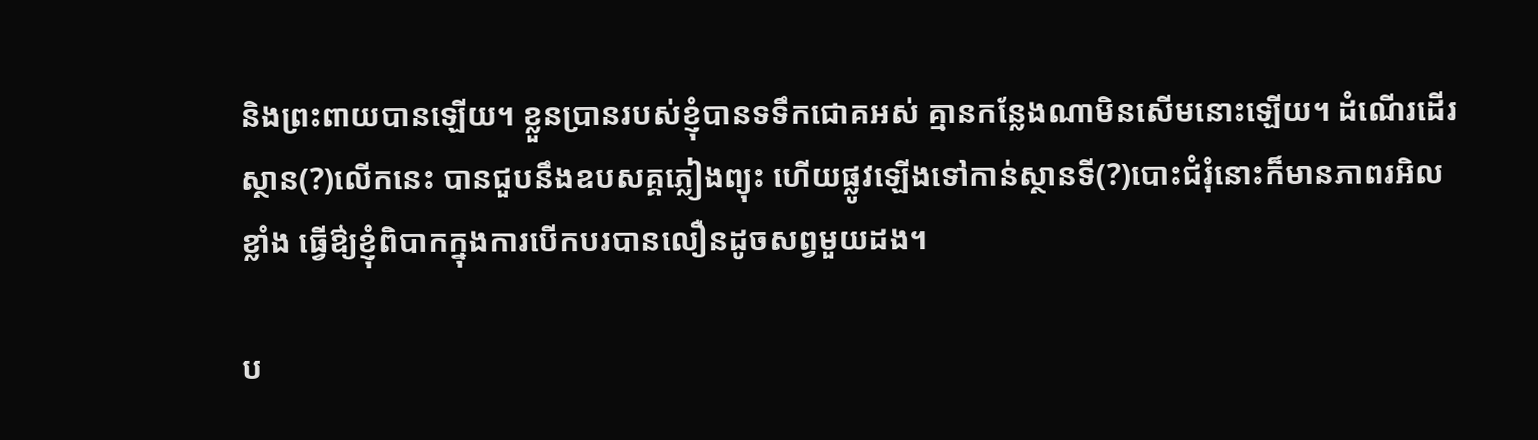និងព្រះពាយបានឡើយ។ ខ្លួនប្រានរបស់ខ្ញុំបានទទឹកជោគអស់ គ្មានកន្លែងណាមិនសើមនោះឡើយ។ ដំណើរដើរស្ថាន(?)លើកនេះ បានជួបនឹងឧបសគ្គភ្លៀងព្យុះ ហើយផ្លូវឡើងទៅកាន់ស្ថានទី(?)បោះជំរុំនោះក៏មានភាពរអិលខ្លាំង ធ្វើឳ្យខ្ញុំពិបាកក្នុងការបើកបរបានលឿនដូចសព្វមួយដង។

ប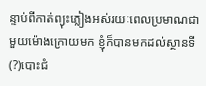ន្ទាប់ពីកាត់ព្យុះភ្លៀងអស់រយៈពេលប្រមាណជាមួយម៉ោងក្រោយមក ខ្ញុំក៏បានមកដល់ស្ថានទី(?)បោះជំ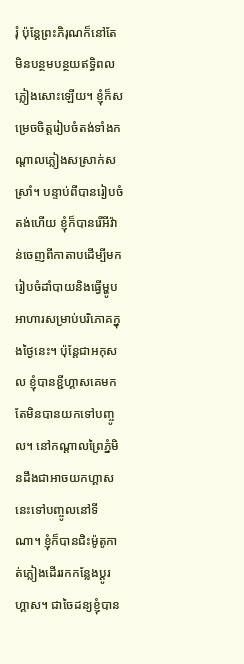រុំ ប៉ុន្តែព្រះភិរុណក៏នៅតែមិនបន្ថមបន្ថយឥទ្ធិពលភ្លៀងសោះឡើយ។ ខ្ញុំក៏សម្រេចចិត្តរៀបចំតង់ទាំងកណ្តាលភ្លៀងសស្រាក់សស្រាំ។ បន្ទាប់ពីបានរៀបចំតង់ហើយ ខ្ញុំក៏បានរើអីវ៉ាន់ចេញពីកាតាបដើម្បីមករៀបចំដាំបាយនិងធ្វើម្ហូបអាហារសម្រាប់បរិភោគក្នុងថ្ងៃនេះ។ ប៉ុន្តែជាអកុសល ខ្ញុំបានខ្ជីហ្គាសគេមកតែមិនបានយកទៅបញ្ចូល។ នៅកណ្តាលព្រៃភ្នំមិនដឹងជាអាចយកហ្គាសនេះទៅបញ្ចូលនៅទីណា។ ខ្ញុំក៏បានជិះម៉ូតូកាត់ភ្លៀងដើររកកន្លែងប្តូរហ្គាស។ ជាចៃដន្យខ្ញុំបាន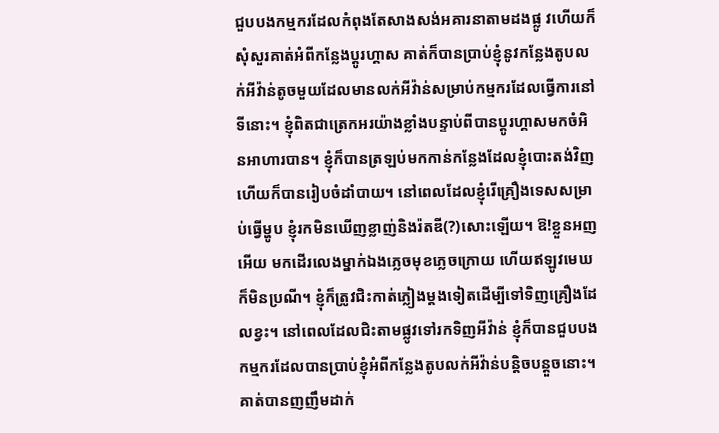ជួបបងកម្មករដែលកំពុងតែសាងសង់អគារនាតាមដងផ្លូ វហើយក៏សុំសួរគាត់អំពីកន្លែងប្តូរហ្គាស គាត់ក៏បានប្រាប់ខ្ញុំនូវកន្លែងតូបលក់អីវ៉ាន់តូចមួយដែលមានលក់អីវ៉ាន់សម្រាប់កម្មករដែលធ្វើការនៅទីនោះ។ ខ្ញុំពិតជាត្រេកអរយ៉ាងខ្លាំងបន្ទាប់ពីបានប្តូរហ្គាសមកចំអិនអាហារបាន។ ខ្ញុំក៏បានត្រឡប់មកកាន់កន្លែងដែលខ្ញុំបោះតង់វិញ ហើយក៏បានរៀបចំដាំបាយ។ នៅពេលដែលខ្ញុំរើគ្រឿងទេសសម្រាប់ធ្វើម្ហូប ខ្ញុំរកមិនឃើញខ្លាញ់និងរ៉តឌី(?)សោះឡើយ។‌ ឱ!ខ្លួនអញអើយ មកដើរលេងម្នាក់ឯងភ្លេចមុខភ្លេចក្រោយ ហើយឥឡូវមេឃក៏មិនប្រណី។ ខ្ញុំក៏ត្រូវជិះកាត់ភ្លៀងម្តងទៀតដើម្បីទៅទិញគ្រឿងដែលខ្វះ។ នៅពេលដែលជិះតាមផ្លូវទៅរកទិញអីវ៉ាន់ ខ្ញុំក៏បានជួបបងកម្មករដែលបានប្រាប់ខ្ញុំអំពីកន្លែងតូបលក់អីវ៉ាន់បន្តិចបន្តួចនោះ។ គាត់បានញញឹមដាក់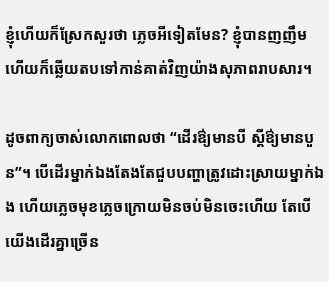ខ្ញុំហើយក៏ស្រែកសួរថា ភ្លេចអីទៀតមែន? ខ្ញុំបានញញឹមហើយក៏ឆ្លើយតបទៅកាន់គាត់វិញយ៉ាងសុភាពរាបសារ។

ដូចពាក្យចាស់លោកពោលថា “ដើរឳ្យមានបី ស្តីឳ្យមានបួន”។ បើដើរម្នាក់ឯងតែងតែជួបបញ្ហាត្រូវដោះស្រាយម្នាក់ឯង ហើយភ្លេចមុខភ្លេចក្រោយមិនចប់មិនចេះហើយ តែបើយើងដើរគ្នាច្រើន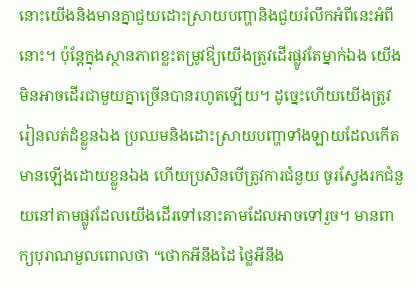នោះយើងនិងមានគ្នាជួយដោះស្រាយបញ្ហានិងជួយរំលឹកអំពីនេះអំពីនោះ។ ប៉ុន្តែក្នុងស្ថានភាពខ្លះតម្រូវឳ្យយើងត្រូវដើរផ្លូវតែម្នាក់ឯង យើងមិនអាចដើរជាមួយគ្នាច្រើនបានរហូតឡើយ។ ដូច្នេះហើយយើងត្រូវរៀនលត់ដំខ្លួនឯង ប្រឈមនិងដោះស្រាយបញ្ហាទាំងឡាយដែលកើតមានឡើងដោយខ្លួនឯង ហើយប្រសិនបើត្រូវការជំនួយ ចូរស្វែងរកជំនួយនៅតាមផ្លូវដែលយើងដើរទៅនោះតាមដែលអាចទៅរួច។ មានពាក្យបុរាណមួលពោលថា “ថោកអីនឹងដៃ ថ្លៃអីនឹង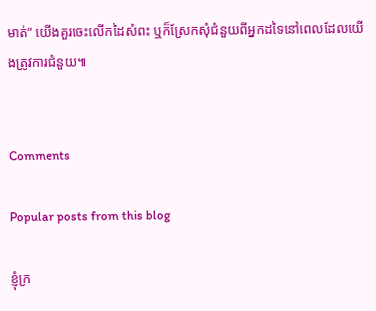មាត់” យើងគួរចេះលើកដៃសំពះ ឬក៏ស្រែកសុំជំនួយពីអ្នកដទៃនៅពេលដែលយើងត្រូវការជំនួយ៕


Comments

Popular posts from this blog

ខ្ញុំក្រ